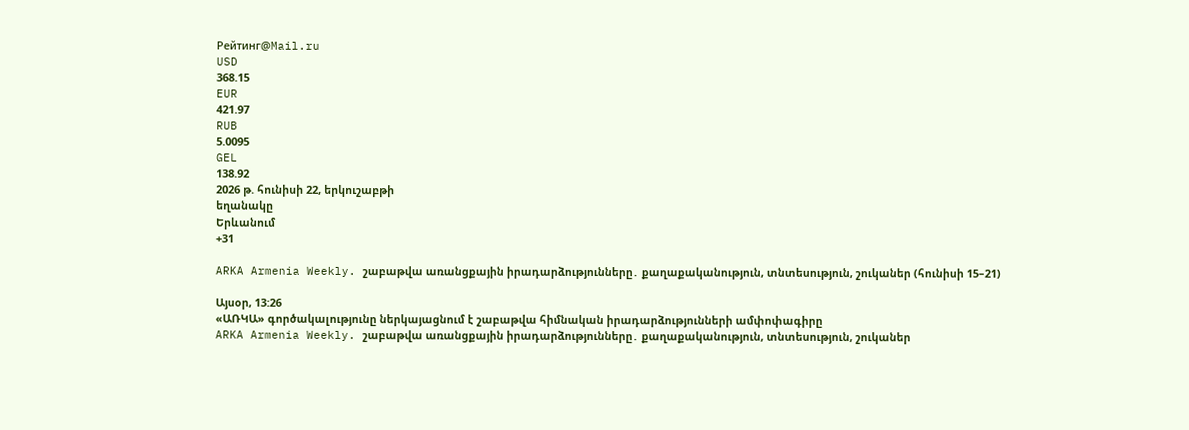Рейтинг@Mail.ru
USD
368.15
EUR
421.97
RUB
5.0095
GEL
138.92
2026 թ. հունիսի 22, երկուշաբթի
եղանակը
Երևանում
+31

ARKA Armenia Weekly. շաբաթվա առանցքային իրադարձությունները․ քաղաքականություն, տնտեսություն, շուկաներ (հունիսի 15–21)

Այսօր, 13:26
«ԱՌԿԱ» գործակալությունը ներկայացնում է շաբաթվա հիմնական իրադարձությունների ամփոփագիրը
ARKA Armenia Weekly. շաբաթվա առանցքային իրադարձությունները․ քաղաքականություն, տնտեսություն, շուկաներ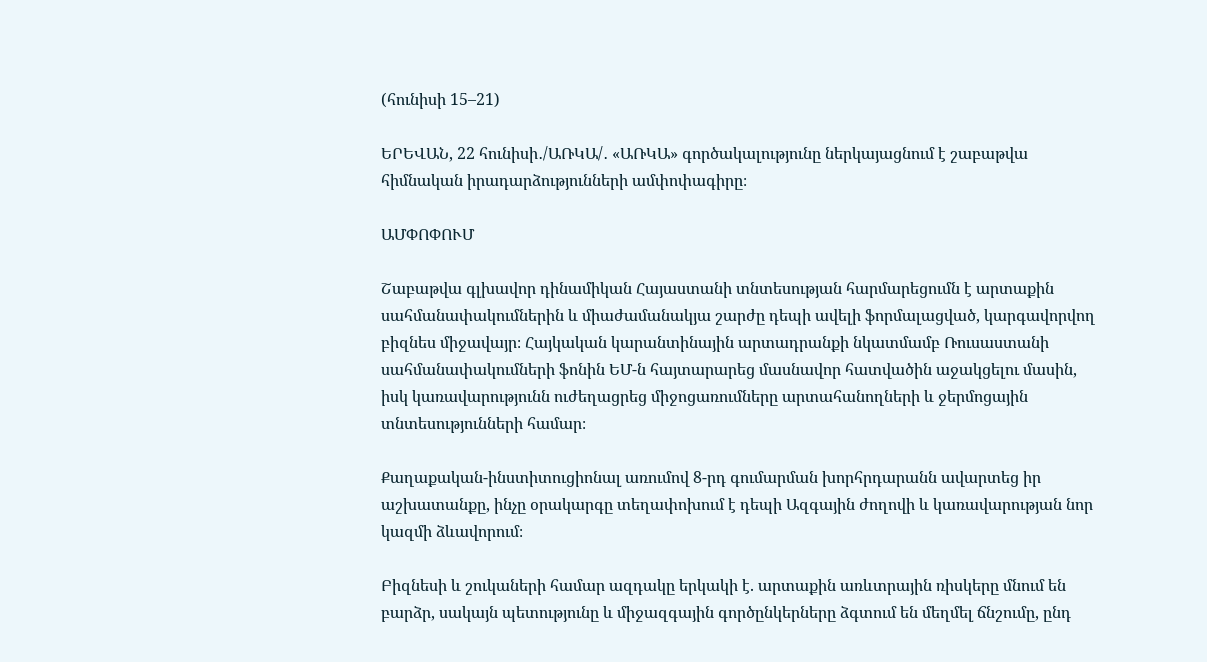(հունիսի 15–21)

ԵՐԵՎԱՆ, 22 հունիսի․/ԱՌԿԱ/․ «ԱՌԿԱ» գործակալությունը ներկայացնում է շաբաթվա հիմնական իրադարձությունների ամփոփագիրը։

ԱՄՓՈՓՈՒՄ

Շաբաթվա գլխավոր դինամիկան Հայաստանի տնտեսության հարմարեցումն է արտաքին սահմանափակումներին և միաժամանակյա շարժը դեպի ավելի ֆորմալացված, կարգավորվող բիզնես միջավայր։ Հայկական կարանտինային արտադրանքի նկատմամբ Ռուսաստանի սահմանափակումների ֆոնին ԵՄ-ն հայտարարեց մասնավոր հատվածին աջակցելու մասին, իսկ կառավարությունն ուժեղացրեց միջոցառումները արտահանողների և ջերմոցային տնտեսությունների համար։

Քաղաքական-ինստիտուցիոնալ առումով 8-րդ գումարման խորհրդարանն ավարտեց իր աշխատանքը, ինչը օրակարգը տեղափոխում է դեպի Ազգային ժողովի և կառավարության նոր կազմի ձևավորում։

Բիզնեսի և շուկաների համար ազդակը երկակի է. արտաքին առևտրային ռիսկերը մնում են բարձր, սակայն պետությունը և միջազգային գործընկերները ձգտում են մեղմել ճնշումը, ընդ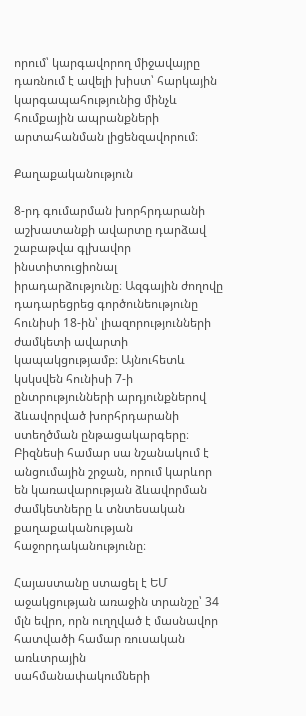որում՝ կարգավորող միջավայրը դառնում է ավելի խիստ՝ հարկային կարգապահությունից մինչև հումքային ապրանքների արտահանման լիցենզավորում։

Քաղաքականություն

8-րդ գումարման խորհրդարանի աշխատանքի ավարտը դարձավ շաբաթվա գլխավոր ինստիտուցիոնալ իրադարձությունը։ Ազգային ժողովը դադարեցրեց գործունեությունը հունիսի 18-ին՝ լիազորությունների ժամկետի ավարտի կապակցությամբ։ Այնուհետև կսկսվեն հունիսի 7-ի ընտրությունների արդյունքներով ձևավորված խորհրդարանի ստեղծման ընթացակարգերը։ Բիզնեսի համար սա նշանակում է անցումային շրջան, որում կարևոր են կառավարության ձևավորման ժամկետները և տնտեսական քաղաքականության հաջորդականությունը։

Հայաստանը ստացել է ԵՄ աջակցության առաջին տրանշը՝ 34 մլն եվրո, որն ուղղված է մասնավոր հատվածի համար ռուսական առևտրային սահմանափակումների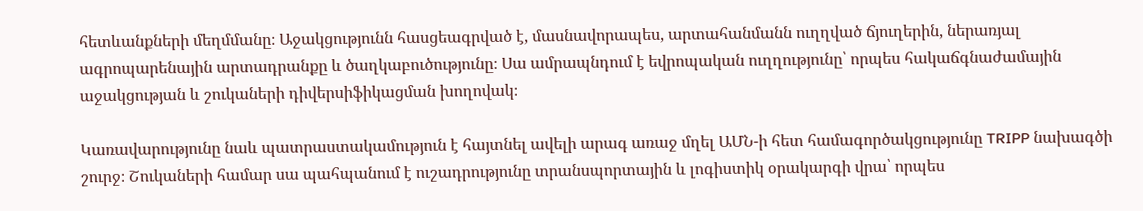հետևանքների մեղմմանը։ Աջակցությունն հասցեագրված է, մասնավորապես, արտահանմանն ուղղված ճյուղերին, ներառյալ ագրոպարենային արտադրանքը և ծաղկաբուծությունը։ Սա ամրապնդում է եվրոպական ուղղությունը՝ որպես հակաճգնաժամային աջակցության և շուկաների դիվերսիֆիկացման խողովակ։

Կառավարությունը նաև պատրաստակամություն է հայտնել ավելի արագ առաջ մղել ԱՄՆ-ի հետ համագործակցությունը TRIPP նախագծի շուրջ։ Շուկաների համար սա պահպանում է ուշադրությունը տրանսպորտային և լոգիստիկ օրակարգի վրա՝ որպես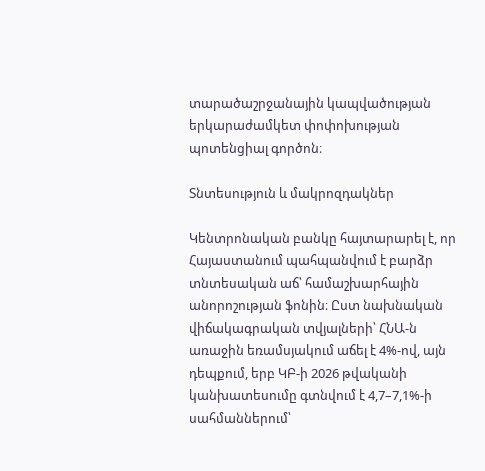տարածաշրջանային կապվածության երկարաժամկետ փոփոխության պոտենցիալ գործոն։

Տնտեսություն և մակրոզդակներ

Կենտրոնական բանկը հայտարարել է, որ Հայաստանում պահպանվում է բարձր տնտեսական աճ՝ համաշխարհային անորոշության ֆոնին։ Ըստ նախնական վիճակագրական տվյալների՝ ՀՆԱ-ն առաջին եռամսյակում աճել է 4%-ով, այն դեպքում, երբ ԿԲ-ի 2026 թվականի կանխատեսումը գտնվում է 4,7–7,1%-ի սահմաններում՝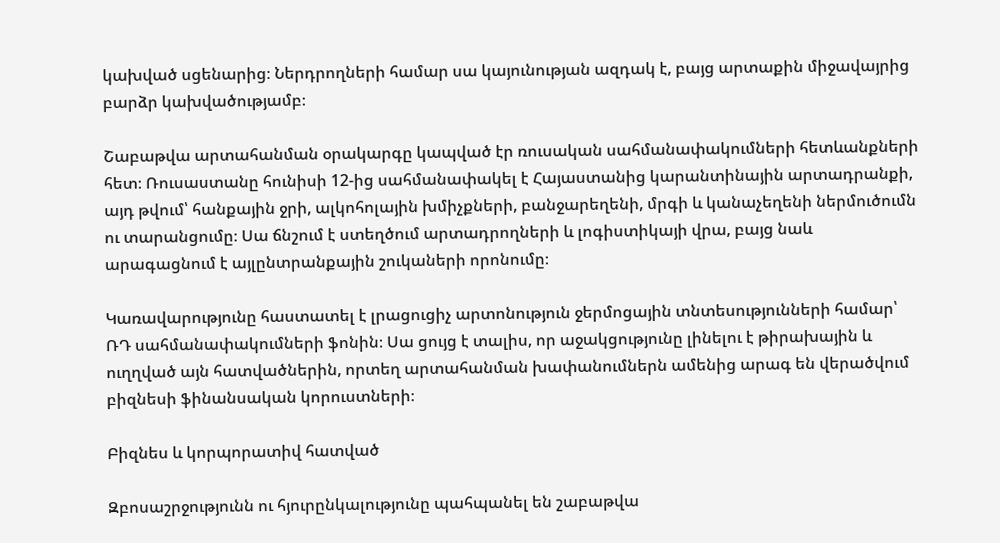կախված սցենարից։ Ներդրողների համար սա կայունության ազդակ է, բայց արտաքին միջավայրից բարձր կախվածությամբ։

Շաբաթվա արտահանման օրակարգը կապված էր ռուսական սահմանափակումների հետևանքների հետ։ Ռուսաստանը հունիսի 12-ից սահմանափակել է Հայաստանից կարանտինային արտադրանքի, այդ թվում՝ հանքային ջրի, ալկոհոլային խմիչքների, բանջարեղենի, մրգի և կանաչեղենի ներմուծումն ու տարանցումը։ Սա ճնշում է ստեղծում արտադրողների և լոգիստիկայի վրա, բայց նաև արագացնում է այլընտրանքային շուկաների որոնումը։

Կառավարությունը հաստատել է լրացուցիչ արտոնություն ջերմոցային տնտեսությունների համար՝ ՌԴ սահմանափակումների ֆոնին։ Սա ցույց է տալիս, որ աջակցությունը լինելու է թիրախային և ուղղված այն հատվածներին, որտեղ արտահանման խափանումներն ամենից արագ են վերածվում բիզնեսի ֆինանսական կորուստների։

Բիզնես և կորպորատիվ հատված

Զբոսաշրջությունն ու հյուրընկալությունը պահպանել են շաբաթվա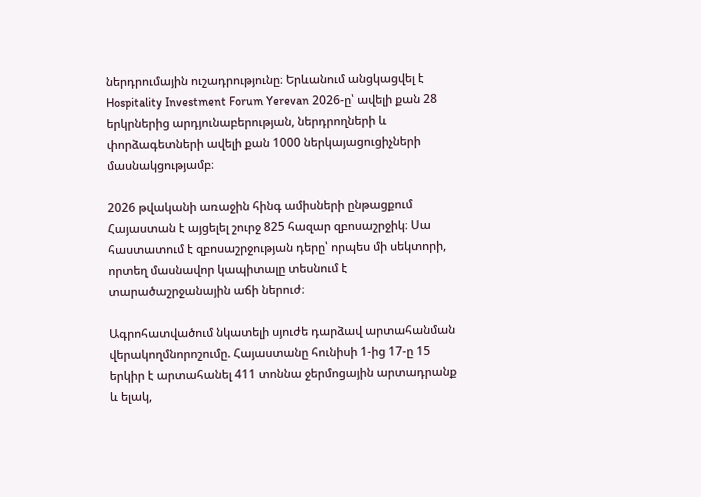ներդրումային ուշադրությունը։ Երևանում անցկացվել է Hospitality Investment Forum Yerevan 2026-ը՝ ավելի քան 28 երկրներից արդյունաբերության, ներդրողների և փորձագետների ավելի քան 1000 ներկայացուցիչների մասնակցությամբ։

2026 թվականի առաջին հինգ ամիսների ընթացքում Հայաստան է այցելել շուրջ 825 հազար զբոսաշրջիկ։ Սա հաստատում է զբոսաշրջության դերը՝ որպես մի սեկտորի, որտեղ մասնավոր կապիտալը տեսնում է տարածաշրջանային աճի ներուժ։

Ագրոհատվածում նկատելի սյուժե դարձավ արտահանման վերակողմնորոշումը. Հայաստանը հունիսի 1-ից 17-ը 15 երկիր է արտահանել 411 տոննա ջերմոցային արտադրանք և ելակ,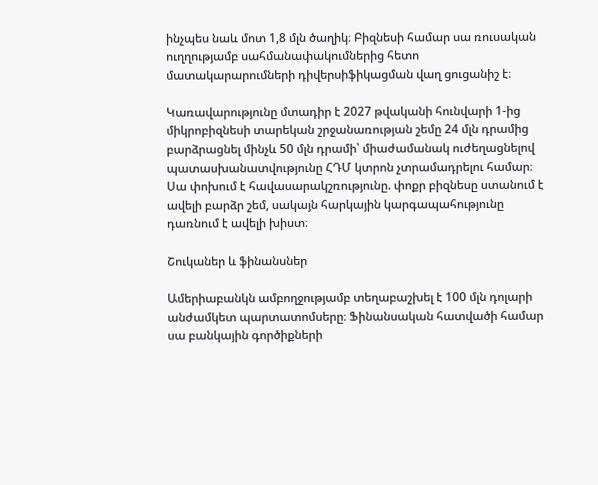ինչպես նաև մոտ 1,8 մլն ծաղիկ։ Բիզնեսի համար սա ռուսական ուղղությամբ սահմանափակումներից հետո մատակարարումների դիվերսիֆիկացման վաղ ցուցանիշ է։

Կառավարությունը մտադիր է 2027 թվականի հունվարի 1-ից միկրոբիզնեսի տարեկան շրջանառության շեմը 24 մլն դրամից բարձրացնել մինչև 50 մլն դրամի՝ միաժամանակ ուժեղացնելով պատասխանատվությունը ՀԴՄ կտրոն չտրամադրելու համար։ Սա փոխում է հավասարակշռությունը. փոքր բիզնեսը ստանում է ավելի բարձր շեմ, սակայն հարկային կարգապահությունը դառնում է ավելի խիստ։

Շուկաներ և ֆինանսներ

Ամերիաբանկն ամբողջությամբ տեղաբաշխել է 100 մլն դոլարի անժամկետ պարտատոմսերը։ Ֆինանսական հատվածի համար սա բանկային գործիքների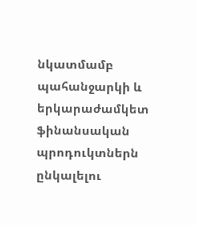նկատմամբ պահանջարկի և երկարաժամկետ ֆինանսական պրոդուկտներն ընկալելու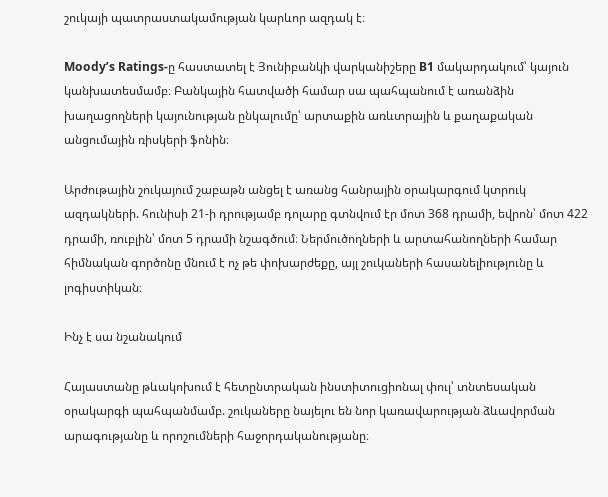շուկայի պատրաստակամության կարևոր ազդակ է։

Moody’s Ratings-ը հաստատել է Յունիբանկի վարկանիշերը B1 մակարդակում՝ կայուն կանխատեսմամբ։ Բանկային հատվածի համար սա պահպանում է առանձին խաղացողների կայունության ընկալումը՝ արտաքին առևտրային և քաղաքական անցումային ռիսկերի ֆոնին։

Արժութային շուկայում շաբաթն անցել է առանց հանրային օրակարգում կտրուկ ազդակների. հունիսի 21-ի դրությամբ դոլարը գտնվում էր մոտ 368 դրամի, եվրոն՝ մոտ 422 դրամի, ռուբլին՝ մոտ 5 դրամի նշագծում։ Ներմուծողների և արտահանողների համար հիմնական գործոնը մնում է ոչ թե փոխարժեքը, այլ շուկաների հասանելիությունը և լոգիստիկան։

Ինչ է սա նշանակում

Հայաստանը թևակոխում է հետընտրական ինստիտուցիոնալ փուլ՝ տնտեսական օրակարգի պահպանմամբ. շուկաները նայելու են նոր կառավարության ձևավորման արագությանը և որոշումների հաջորդականությանը։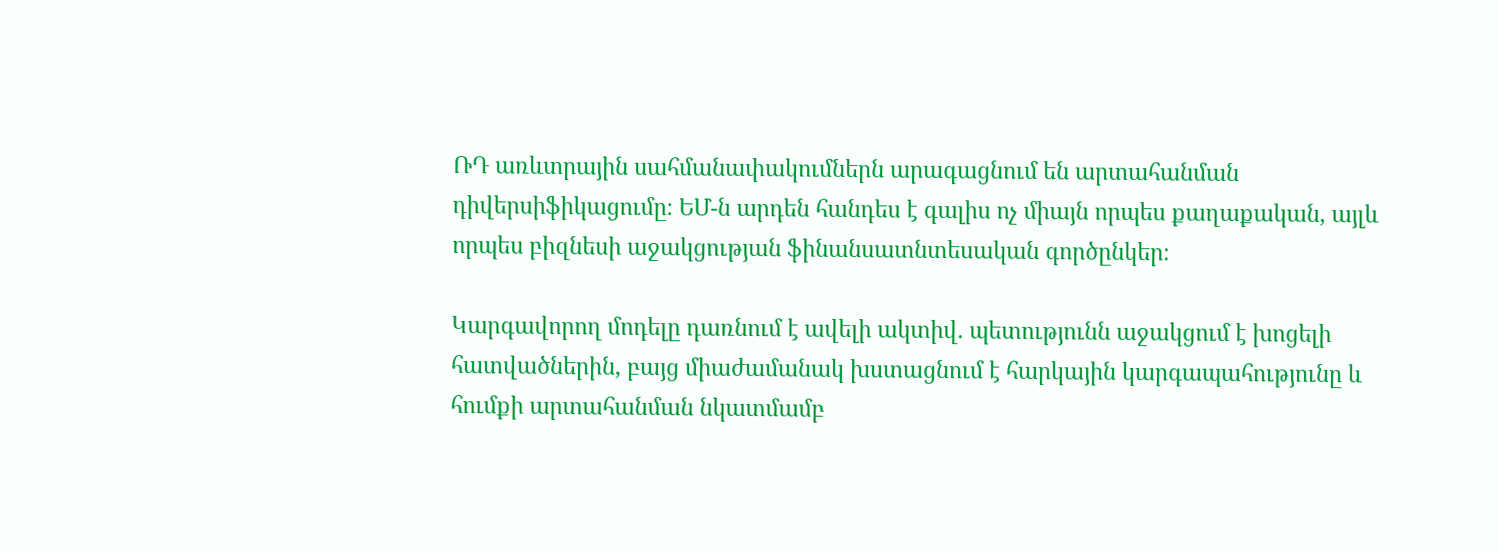ՌԴ առևտրային սահմանափակումներն արագացնում են արտահանման դիվերսիֆիկացումը։ ԵՄ-ն արդեն հանդես է գալիս ոչ միայն որպես քաղաքական, այլև որպես բիզնեսի աջակցության ֆինանսատնտեսական գործընկեր։

Կարգավորող մոդելը դառնում է ավելի ակտիվ. պետությունն աջակցում է խոցելի հատվածներին, բայց միաժամանակ խստացնում է հարկային կարգապահությունը և հումքի արտահանման նկատմամբ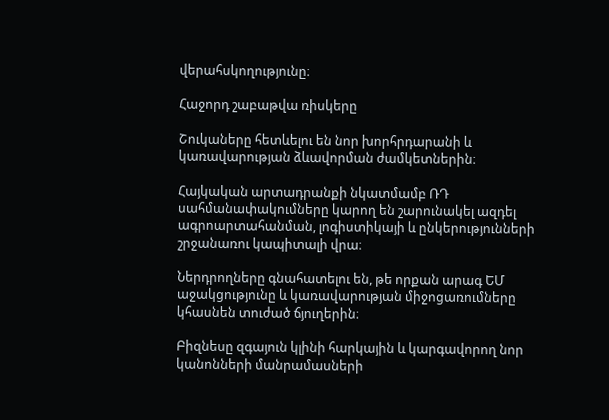վերահսկողությունը։

Հաջորդ շաբաթվա ռիսկերը

Շուկաները հետևելու են նոր խորհրդարանի և կառավարության ձևավորման ժամկետներին։

Հայկական արտադրանքի նկատմամբ ՌԴ սահմանափակումները կարող են շարունակել ազդել ագրոարտահանման, լոգիստիկայի և ընկերությունների շրջանառու կապիտալի վրա։

Ներդրողները գնահատելու են, թե որքան արագ ԵՄ աջակցությունը և կառավարության միջոցառումները կհասնեն տուժած ճյուղերին։

Բիզնեսը զգայուն կլինի հարկային և կարգավորող նոր կանոնների մանրամասների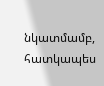նկատմամբ, հատկապես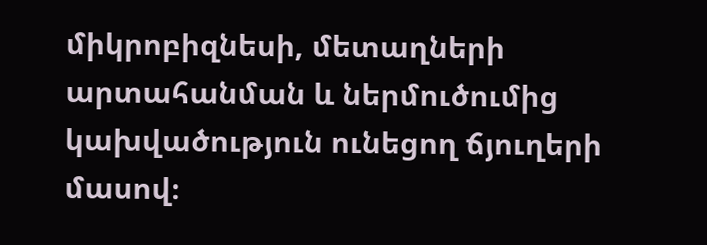միկրոբիզնեսի, մետաղների արտահանման և ներմուծումից կախվածություն ունեցող ճյուղերի մասով։